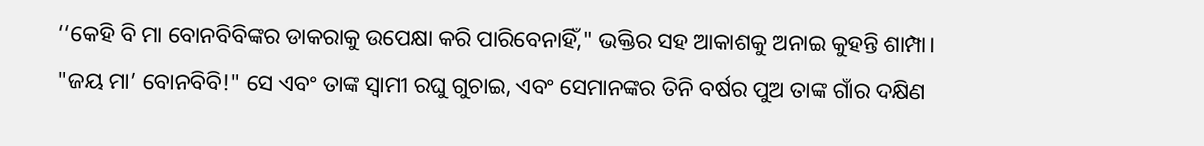‘‘କେହି ବି ମା ବୋନବିବିଙ୍କର ଡାକରାକୁ ଉପେକ୍ଷା କରି ପାରିବେନାହିଁ," ଭକ୍ତିର ସହ ଆକାଶକୁ ଅନାଇ କୁହନ୍ତି ଶାମ୍ପା। "ଜୟ ମା’ ବୋନବିବି!" ସେ ଏବଂ ତାଙ୍କ ସ୍ୱାମୀ ରଘୁ ଗୁଚାଇ, ଏବଂ ସେମାନଙ୍କର ତିନି ବର୍ଷର ପୁଅ ତାଙ୍କ ଗାଁର ଦକ୍ଷିଣ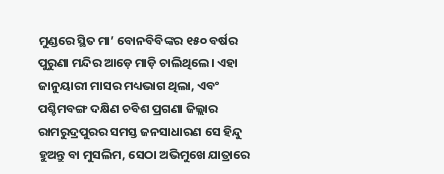ମୁଣ୍ଡରେ ସ୍ଥିତ ମା’ ବୋନବିବିଙ୍କର ୧୫୦ ବର୍ଷର ପୁରୁଣା ମନ୍ଦିର ଆଡ଼େ ମାଡ଼ି ଚାଲିଥିଲେ। ଏହା ଜାନୁୟାରୀ ମାସର ମଧ୍ୟଭାଗ ଥିଲା, ଏବଂ ପଶ୍ଚିମବଙ୍ଗ ଦକ୍ଷିଣ ଚବିଶ ପ୍ରଗଣା ଜିଲ୍ଲାର ରାମରୁଦ୍ରପୁରର ସମସ୍ତ ଜନସାଧାରଣ ସେ ହିନ୍ଦୁ ହୁଅନ୍ତୁ ବା ମୁସଲିମ, ସେଠା ଅଭିମୁଖେ ଯାତ୍ରାରେ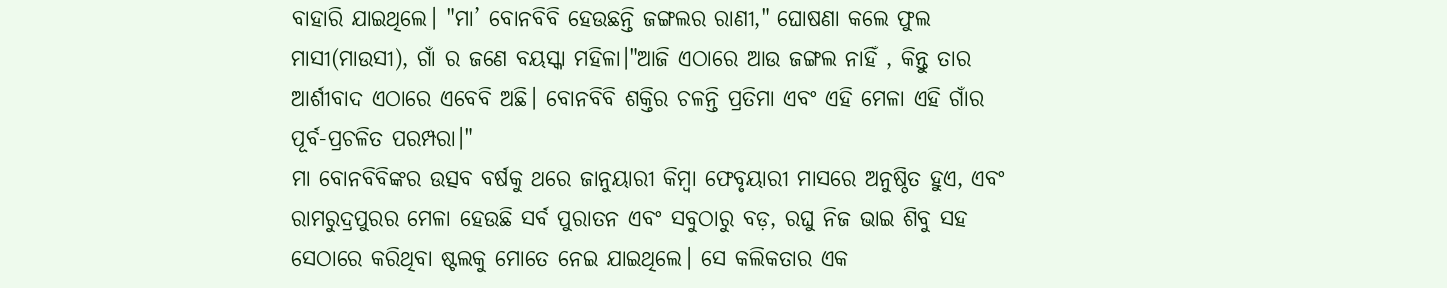ବାହାରି ଯାଇଥିଲେ। "ମା’ ବୋନବିବି ହେଉଛନ୍ତି ଜଙ୍ଗଲର ରାଣୀ," ଘୋଷଣା କଲେ ଫୁଲ ମାସୀ(ମାଉସୀ), ଗାଁ ର ଜଣେ ବୟସ୍କା ମହିଳା।"ଆଜି ଏଠାରେ ଆଉ ଜଙ୍ଗଲ ନାହିଁ , କିନ୍ତୁ ତାର ଆର୍ଶୀବାଦ ଏଠାରେ ଏବେବି ଅଛି। ବୋନବିବି ଶକ୍ତିର ଚଳନ୍ତି ପ୍ରତିମା ଏବଂ ଏହି ମେଳା ଏହି ଗାଁର ପୂର୍ବ-ପ୍ରଚଳିତ ପରମ୍ପରା।"
ମା ବୋନବିବିଙ୍କର ଉତ୍ସବ ବର୍ଷକୁ ଥରେ ଜାନୁୟାରୀ କିମ୍ବା ଫେବୃୟାରୀ ମାସରେ ଅନୁଷ୍ଠିତ ହୁଏ, ଏବଂ ରାମରୁଦ୍ରପୁରର ମେଳା ହେଉଛି ସର୍ବ ପୁରାତନ ଏବଂ ସବୁଠାରୁ ବଡ଼, ରଘୁ ନିଜ ଭାଇ ଶିବୁ ସହ ସେଠାରେ କରିଥିବା ଷ୍ଟଲକୁ ମୋତେ ନେଇ ଯାଇଥିଲେ। ସେ କଲିକତାର ଏକ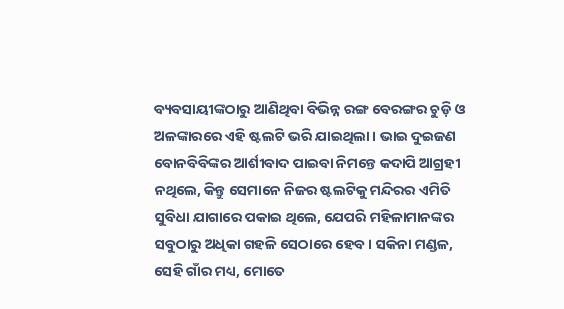ବ୍ୟବସାୟୀଙ୍କଠାରୁ ଆଣିଥିବା ବିଭିନ୍ନ ରଙ୍ଗ ବେରଙ୍ଗର ଚୁଡ଼ି ଓ ଅଳଙ୍କାରରେ ଏହି ଷ୍ଟଲଟି ଭରି ଯାଇଥିଲା। ଭାଇ ଦୁଇଜଣ ବୋନବିବିଙ୍କର ଆର୍ଶୀବାଦ ପାଇବା ନିମନ୍ତେ କଦାପି ଆଗ୍ରହୀ ନଥିଲେ, କିନ୍ତୁ ସେମାନେ ନିଜର ଷ୍ଟଲଟିକୁ ମନ୍ଦିରର ଏମିତି ସୁବିଧା ଯାଗାରେ ପକାଇ ଥିଲେ, ଯେପରି ମହିଳାମାନଙ୍କର ସବୁଠାରୁ ଅଧିକା ଗହଳି ସେଠାରେ ହେବ। ସକିନା ମଣ୍ଡଳ, ସେହି ଗାଁର ମଧ୍ୟ, ମୋତେ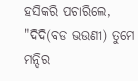ହସିକରି ପଚାରିଲେ, "ଦିଦି(ବଡ ଭଉଣୀ) ତୁମେ ମନ୍ଦିର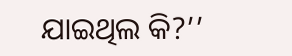ଯାଇଥିଲ କି?’’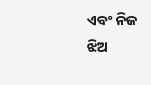ଏବଂ ନିଜ ଝିଅ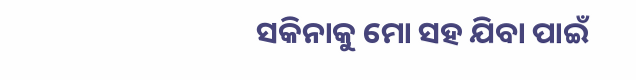ସକିନାକୁ ମୋ ସହ ଯିବା ପାଇଁ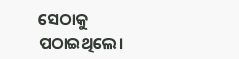ସେଠାକୁ ପଠାଇଥିଲେ।